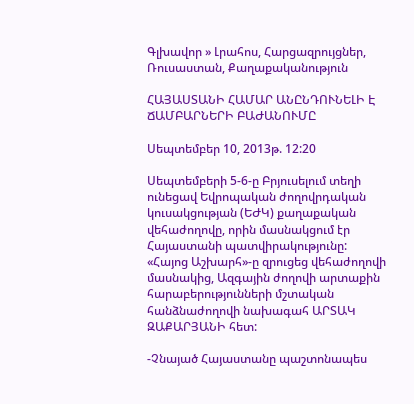Գլխավոր » Լրահոս, Հարցազրույցներ, Ռուսաստան, Քաղաքականություն

ՀԱՅԱՍՏԱՆԻ ՀԱՄԱՐ ԱՆԸՆԴՈՒՆԵԼԻ Է ՃԱՄԲԱՐՆԵՐԻ ԲԱԺԱՆՈՒՄԸ

Սեպտեմբեր 10, 2013թ. 12:20

Սեպտեմբերի 5-6-ը Բրյուսելում տեղի ունեցավ Եվրոպական ժողովրդական կուսակցության (ԵԺԿ) քաղաքական վեհաժողովը, որին մասնակցում էր Հայաստանի պատվիրակությունը: «Հայոց Աշխարհ»-ը զրուցեց վեհաժողովի մասնակից, Ազգային ժողովի արտաքին հարաբերությունների մշտական հանձնաժողովի նախագահ ԱՐՏԱԿ ԶԱՔԱՐՅԱՆԻ հետ:

-Չնայած Հայաստանը պաշտոնապես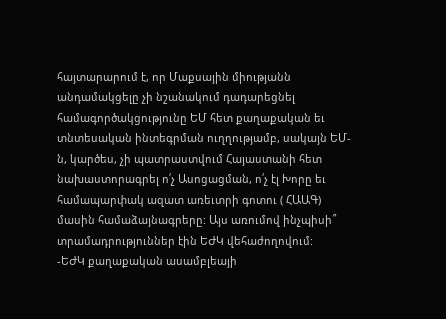հայտարարում է, որ Մաքսային միությանն անդամակցելը չի նշանակում դադարեցնել համագործակցությունը ԵՄ հետ քաղաքական եւ տնտեսական ինտեգրման ուղղությամբ, սակայն ԵՄ-ն, կարծես, չի պատրաստվում Հայաստանի հետ նախաստորագրել ո՛չ Ասոցացման, ո՛չ էլ Խորը եւ համապարփակ ազատ առեւտրի գոտու ( ՀԱԱԳ) մասին համաձայնագրերը: Այս առումով ինչպիսի՞ տրամադրություններ էին ԵԺԿ վեհաժողովում:
-ԵԺԿ քաղաքական ասամբլեայի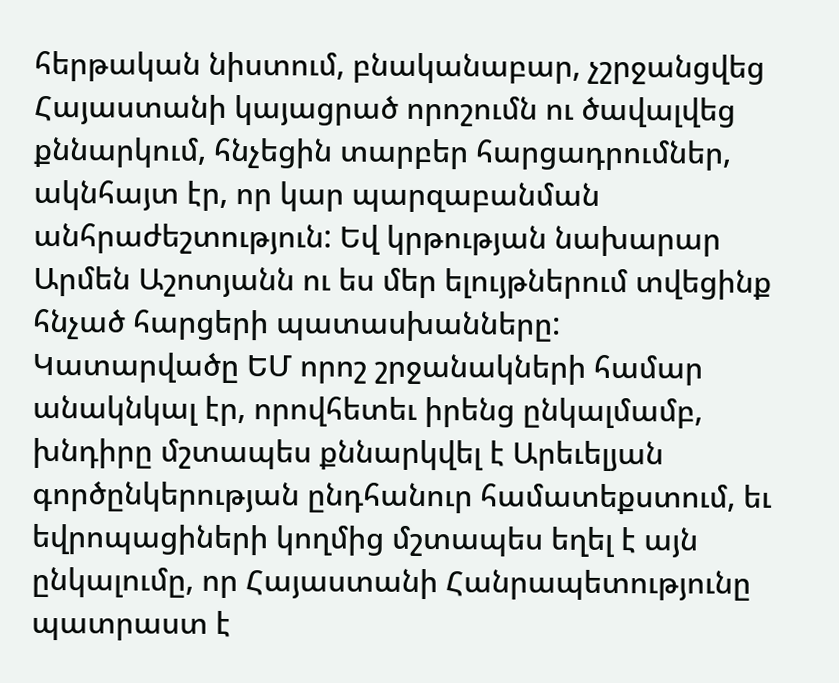հերթական նիստում, բնականաբար, չշրջանցվեց Հայաստանի կայացրած որոշումն ու ծավալվեց քննարկում, հնչեցին տարբեր հարցադրումներ, ակնհայտ էր, որ կար պարզաբանման անհրաժեշտություն: Եվ կրթության նախարար Արմեն Աշոտյանն ու ես մեր ելույթներում տվեցինք հնչած հարցերի պատասխանները:
Կատարվածը ԵՄ որոշ շրջանակների համար անակնկալ էր, որովհետեւ իրենց ընկալմամբ, խնդիրը մշտապես քննարկվել է Արեւելյան գործընկերության ընդհանուր համատեքստում, եւ եվրոպացիների կողմից մշտապես եղել է այն ընկալումը, որ Հայաստանի Հանրապետությունը պատրաստ է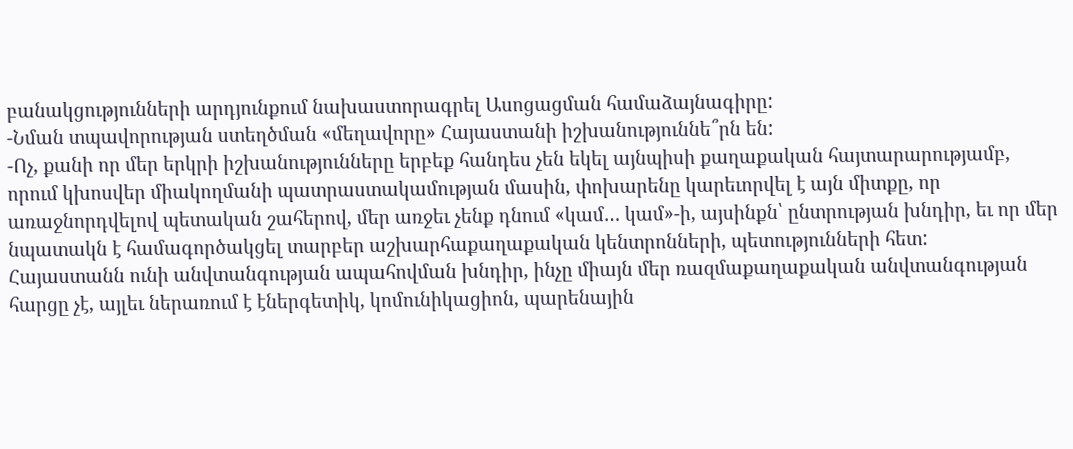բանակցությունների արդյունքում նախաստորագրել Ասոցացման համաձայնագիրը:
-Նման տպավորության ստեղծման «մեղավորը» Հայաստանի իշխանություննե՞րն են:
-Ոչ, քանի որ մեր երկրի իշխանությունները երբեք հանդես չեն եկել այնպիսի քաղաքական հայտարարությամբ, որում կխոսվեր միակողմանի պատրաստակամության մասին, փոխարենը կարեւորվել է այն միտքը, որ առաջնորդվելով պետական շահերով, մեր առջեւ չենք դնում «կամ… կամ»-ի, այսինքն՝ ընտրության խնդիր, եւ որ մեր նպատակն է համագործակցել տարբեր աշխարհաքաղաքական կենտրոնների, պետությունների հետ:
Հայաստանն ունի անվտանգության ապահովման խնդիր, ինչը միայն մեր ռազմաքաղաքական անվտանգության հարցը չէ, այլեւ ներառում է էներգետիկ, կոմունիկացիոն, պարենային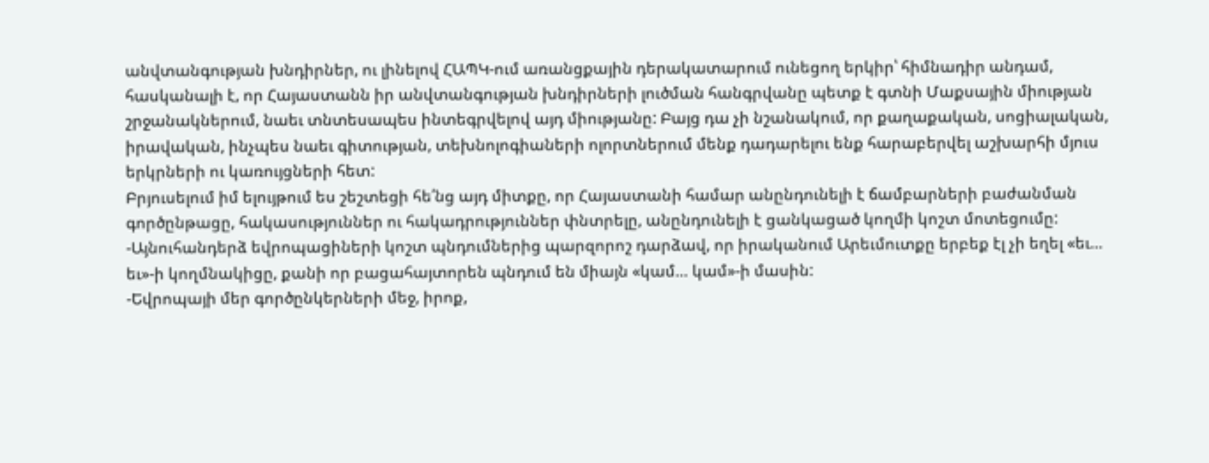անվտանգության խնդիրներ, ու լինելով ՀԱՊԿ-ում առանցքային դերակատարում ունեցող երկիր՝ հիմնադիր անդամ, հասկանալի է, որ Հայաստանն իր անվտանգության խնդիրների լուծման հանգրվանը պետք է գտնի Մաքսային միության շրջանակներում, նաեւ տնտեսապես ինտեգրվելով այդ միությանը: Բայց դա չի նշանակում, որ քաղաքական, սոցիալական, իրավական, ինչպես նաեւ գիտության, տեխնոլոգիաների ոլորտներում մենք դադարելու ենք հարաբերվել աշխարհի մյուս երկրների ու կառույցների հետ:
Բրյուսելում իմ ելույթում ես շեշտեցի հե՛նց այդ միտքը, որ Հայաստանի համար անընդունելի է ճամբարների բաժանման գործընթացը, հակասություններ ու հակադրություններ փնտրելը, անընդունելի է ցանկացած կողմի կոշտ մոտեցումը:
-Այնուհանդերձ եվրոպացիների կոշտ պնդումներից պարզորոշ դարձավ, որ իրականում Արեւմուտքը երբեք էլ չի եղել «եւ… եւ»-ի կողմնակիցը, քանի որ բացահայտորեն պնդում են միայն «կամ… կամ»-ի մասին:
-Եվրոպայի մեր գործընկերների մեջ, իրոք,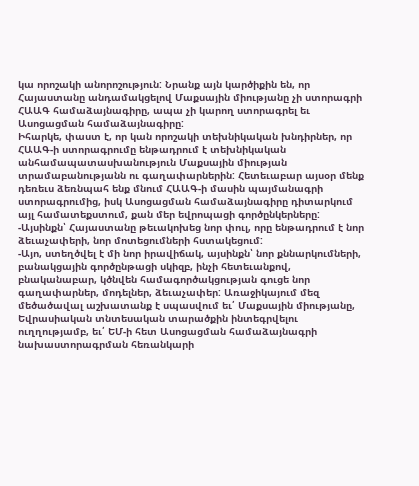կա որոշակի անորոշություն: Նրանք այն կարծիքին են, որ Հայաստանը անդամակցելով Մաքսային միությանը չի ստորագրի ՀԱԱԳ համաձայնագիրը, ապա չի կարող ստորագրել եւ Ասոցացման համաձայնագիրը:
Իհարկե, փաստ է, որ կան որոշակի տեխնիկական խնդիրներ, որ ՀԱԱԳ-ի ստորագրումը ենթադրում է տեխնիկական անհամապատասխանություն Մաքսային միության տրամաբանությանն ու գաղափարներին: Հետեւաբար այսօր մենք դեռեւս ձեռնպահ ենք մնում ՀԱԱԳ-ի մասին պայմանագրի ստորագրումից, իսկ Ասոցացման համաձայնագիրը դիտարկում այլ համատեքստում, քան մեր եվրոպացի գործընկերները:
-Այսինքն՝ Հայաստանը թեւակոխեց նոր փուլ, որը ենթադրում է նոր ձեւաչափերի, նոր մոտեցումների հստակեցում:
-Այո, ստեղծվել է մի նոր իրավիճակ, այսինքն՝ նոր քննարկումների, բանակցային գործընթացի սկիզբ, ինչի հետեւանքով, բնականաբար, կծնվեն համագործակցության գուցե նոր գաղափարներ, մոդելներ, ձեւաչափեր: Առաջիկայում մեզ մեծածավալ աշխատանք է սպասվում եւ՛ Մաքսային միությանը, Եվրասիական տնտեսական տարածքին ինտեգրվելու ուղղությամբ, եւ՛ ԵՄ-ի հետ Ասոցացման համաձայնագրի նախաստորագրման հեռանկարի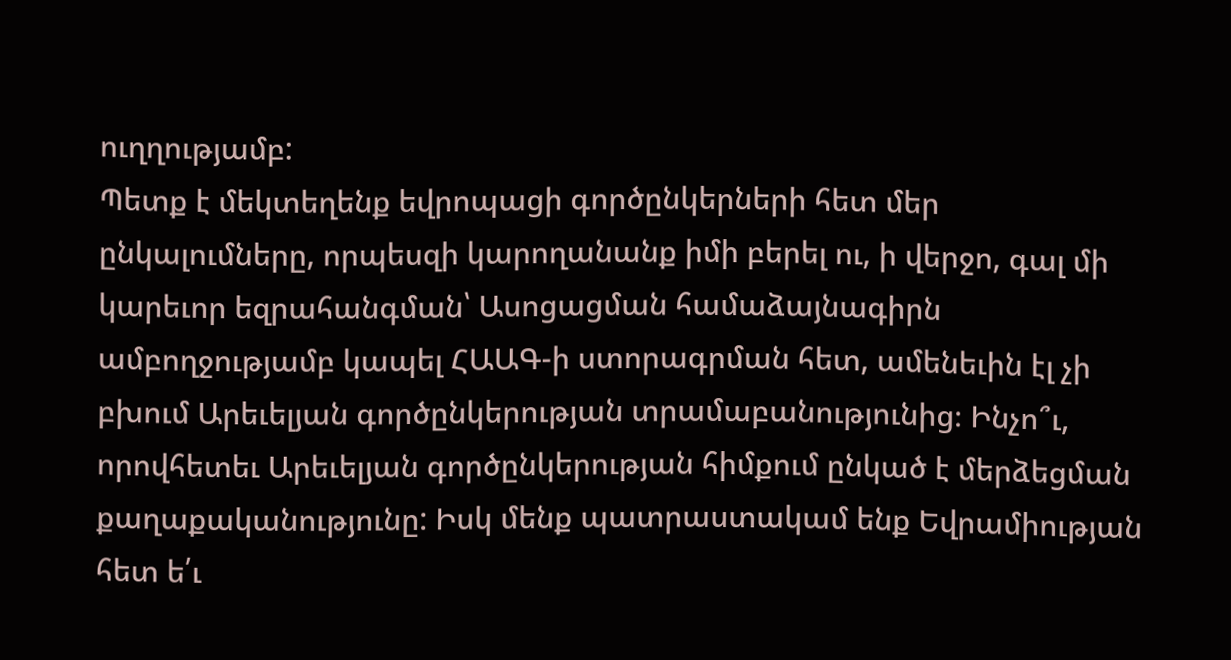ուղղությամբ:
Պետք է մեկտեղենք եվրոպացի գործընկերների հետ մեր ընկալումները, որպեսզի կարողանանք իմի բերել ու, ի վերջո, գալ մի կարեւոր եզրահանգման՝ Ասոցացման համաձայնագիրն ամբողջությամբ կապել ՀԱԱԳ-ի ստորագրման հետ, ամենեւին էլ չի բխում Արեւելյան գործընկերության տրամաբանությունից։ Ինչո՞ւ, որովհետեւ Արեւելյան գործընկերության հիմքում ընկած է մերձեցման քաղաքականությունը: Իսկ մենք պատրաստակամ ենք Եվրամիության հետ ե՛ւ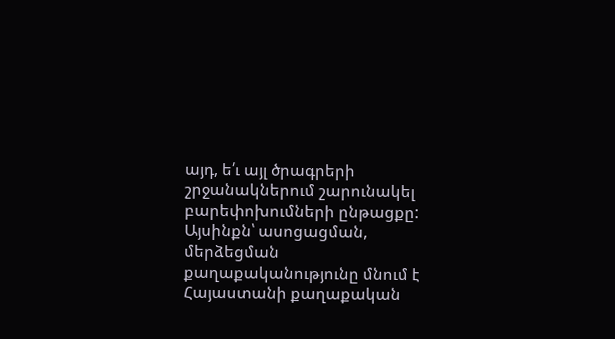այդ, ե՛ւ այլ ծրագրերի շրջանակներում շարունակել բարեփոխումների ընթացքը: Այսինքն՝ ասոցացման, մերձեցման քաղաքականությունը մնում է Հայաստանի քաղաքական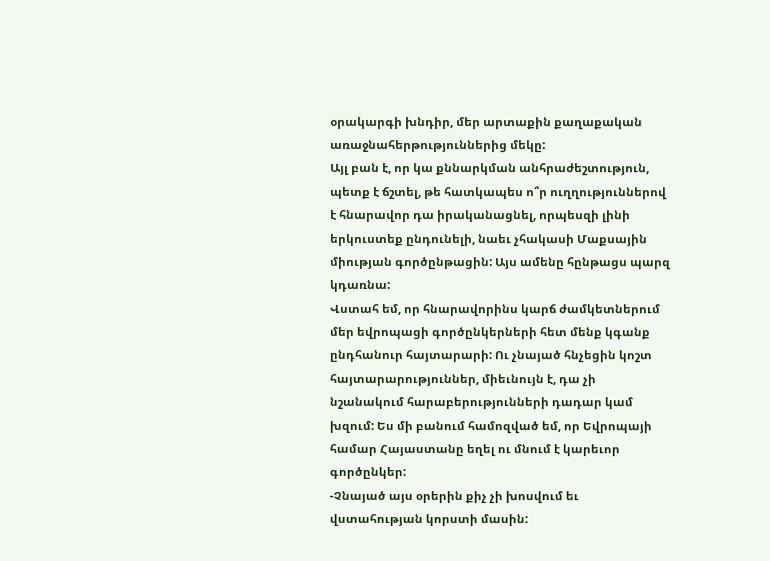օրակարգի խնդիր, մեր արտաքին քաղաքական առաջնահերթություններից մեկը:
Այլ բան է, որ կա քննարկման անհրաժեշտություն, պետք է ճշտել, թե հատկապես ո՞ր ուղղություններով է հնարավոր դա իրականացնել, որպեսզի լինի երկուստեք ընդունելի, նաեւ չհակասի Մաքսային միության գործընթացին: Այս ամենը հընթացս պարզ կդառնա:
Վստահ եմ, որ հնարավորինս կարճ ժամկետներում մեր եվրոպացի գործընկերների հետ մենք կգանք ընդհանուր հայտարարի: Ու չնայած հնչեցին կոշտ հայտարարություններ, միեւնույն է, դա չի նշանակում հարաբերությունների դադար կամ խզում: Ես մի բանում համոզված եմ, որ Եվրոպայի համար Հայաստանը եղել ու մնում է կարեւոր գործընկեր:
-Չնայած այս օրերին քիչ չի խոսվում եւ վստահության կորստի մասին: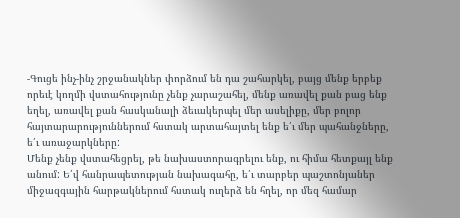-Գուցե ինչ-ինչ շրջանակներ փորձում են դա շահարկել, բայց մենք երբեք որեւէ կողմի վստահությունը չենք չարաշահել, մենք առավել քան բաց ենք եղել, առավել քան հասկանալի ձեւակերպել մեր ասելիքը, մեր բոլոր հայտարարություններում հստակ արտահայտել ենք ե՛ւ մեր պահանջները, ե՛ւ առաջարկները:
Մենք չենք վստահեցրել, թե նախաստորագրելու ենք, ու հիմա հետքայլ ենք անում: Ե՛վ հանրապետության նախագահը, ե՛ւ տարբեր պաշտոնյաներ միջազգային հարթակներում հստակ ուղերձ են հղել, որ մեզ համար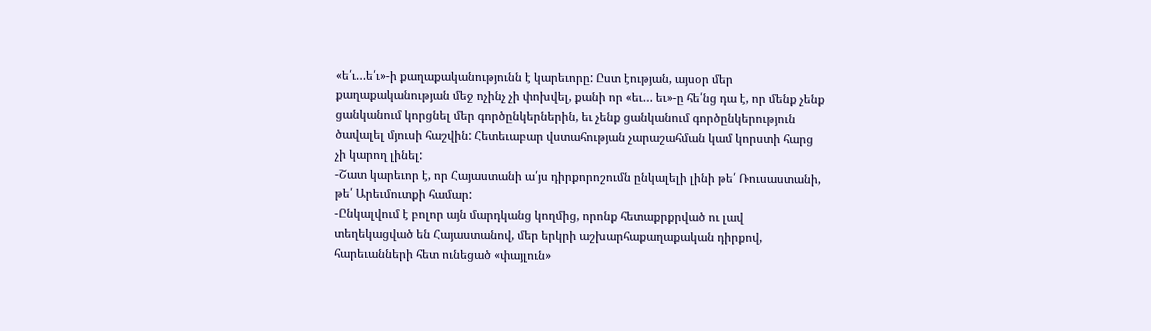«ե՛ւ…ե՛ւ»-ի քաղաքականությունն է կարեւորը: Ըստ էության, այսօր մեր քաղաքականության մեջ ոչինչ չի փոխվել, քանի որ «եւ… եւ»-ը հե՛նց դա է, որ մենք չենք ցանկանում կորցնել մեր գործընկերներին, եւ չենք ցանկանում գործընկերություն ծավալել մյուսի հաշվին: Հետեւաբար վստահության չարաշահման կամ կորստի հարց չի կարող լինել:
-Շատ կարեւոր է, որ Հայաստանի ա՛յս դիրքորոշումն ընկալելի լինի թե՛ Ռուսաստանի, թե՛ Արեւմուտքի համար:
-Ընկալվում է բոլոր այն մարդկանց կողմից, որոնք հետաքրքրված ու լավ տեղեկացված են Հայաստանով, մեր երկրի աշխարհաքաղաքական դիրքով, հարեւանների հետ ունեցած «փայլուն»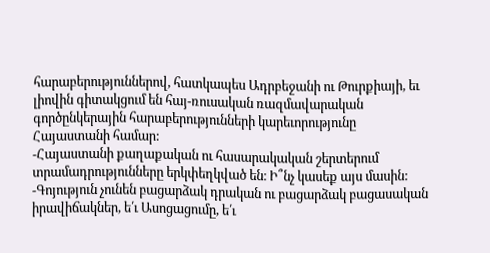հարաբերություններով, հատկապես Ադրբեջանի ու Թուրքիայի, եւ լիովին գիտակցում են հայ-ռուսական ռազմավարական գործընկերային հարաբերությունների կարեւորությունը Հայաստանի համար:
-Հայաստանի քաղաքական ու հասարակական շերտերում տրամադրությունները երկփեղկված են։ Ի՞նչ կասեք այս մասին:
-Գոյություն չունեն բացարձակ դրական ու բացարձակ բացասական իրավիճակներ, ե՛ւ Ասոցացումը, ե՛ւ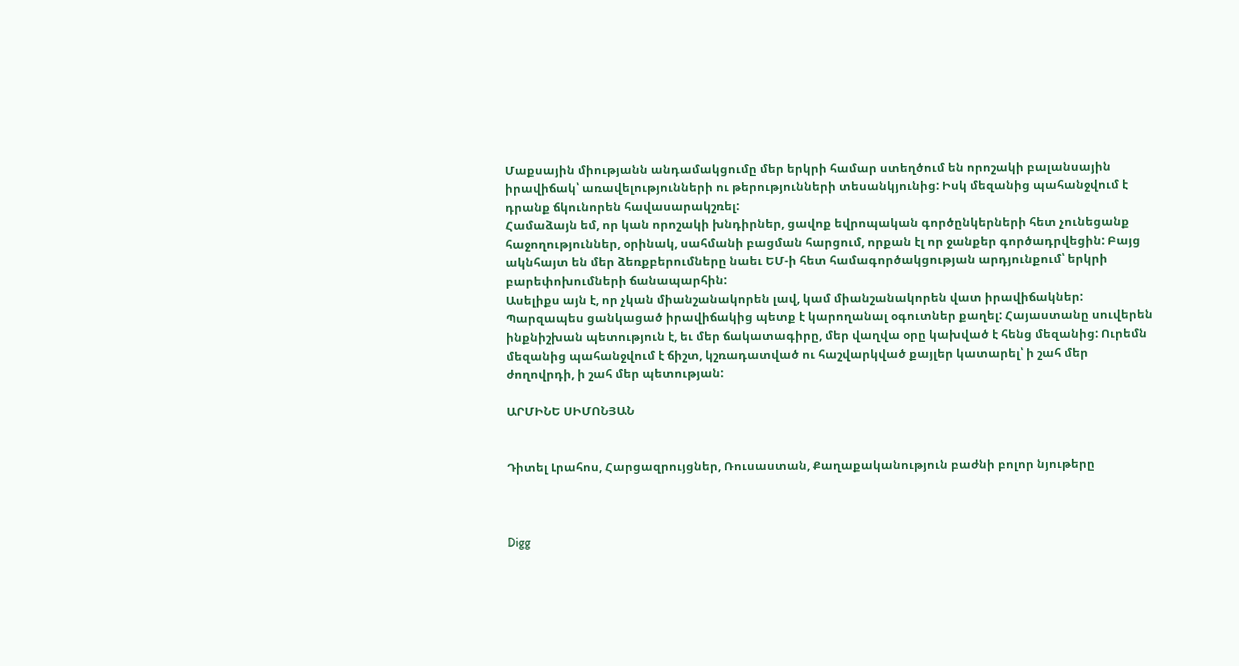Մաքսային միությանն անդամակցումը մեր երկրի համար ստեղծում են որոշակի բալանսային իրավիճակ՝ առավելությունների ու թերությունների տեսանկյունից: Իսկ մեզանից պահանջվում է դրանք ճկունորեն հավասարակշռել:
Համաձայն եմ, որ կան որոշակի խնդիրներ, ցավոք եվրոպական գործընկերների հետ չունեցանք հաջողություններ, օրինակ, սահմանի բացման հարցում, որքան էլ որ ջանքեր գործադրվեցին: Բայց ակնհայտ են մեր ձեռքբերումները նաեւ ԵՄ-ի հետ համագործակցության արդյունքում՝ երկրի բարեփոխումների ճանապարհին:
Ասելիքս այն է, որ չկան միանշանակորեն լավ, կամ միանշանակորեն վատ իրավիճակներ: Պարզապես ցանկացած իրավիճակից պետք է կարողանալ օգուտներ քաղել: Հայաստանը սուվերեն ինքնիշխան պետություն է, եւ մեր ճակատագիրը, մեր վաղվա օրը կախված է հենց մեզանից: Ուրեմն մեզանից պահանջվում է ճիշտ, կշռադատված ու հաշվարկված քայլեր կատարել՝ ի շահ մեր ժողովրդի, ի շահ մեր պետության:

ԱՐՄԻՆԵ ՍԻՄՈՆՅԱՆ


Դիտել Լրահոս, Հարցազրույցներ, Ռուսաստան, Քաղաքականություն բաժնի բոլոր նյութերը



Digg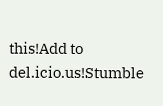this!Add to del.icio.us!Stumble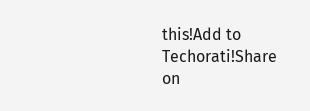this!Add to Techorati!Share on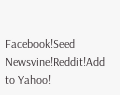Facebook!Seed Newsvine!Reddit!Add to Yahoo!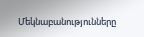Մեկնաբանությունները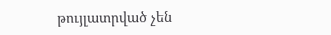թույլատրված չեն